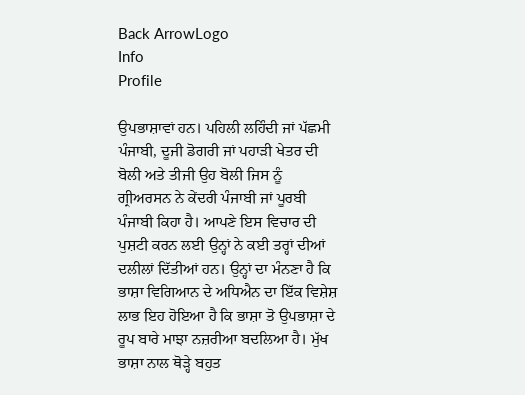Back ArrowLogo
Info
Profile

ਉਪਭਾਸ਼ਾਵਾਂ ਹਨ। ਪਹਿਲੀ ਲਹਿੰਦੀ ਜਾਂ ਪੱਛਮੀ ਪੰਜਾਬੀ, ਦੂਜੀ ਡੋਗਰੀ ਜਾਂ ਪਹਾੜੀ ਖੇਤਰ ਦੀ ਬੋਲੀ ਅਤੇ ਤੀਜੀ ਉਹ ਬੋਲੀ ਜਿਸ ਨੂੰ ਗ੍ਰੀਅਰਸਨ ਨੇ ਕੇਂਦਰੀ ਪੰਜਾਬੀ ਜਾਂ ਪੂਰਬੀ ਪੰਜਾਬੀ ਕਿਹਾ ਹੈ। ਆਪਣੇ ਇਸ ਵਿਚਾਰ ਦੀ ਪੁਸ਼ਟੀ ਕਰਨ ਲਈ ਉਨ੍ਹਾਂ ਨੇ ਕਈ ਤਰ੍ਹਾਂ ਦੀਆਂ ਦਲੀਲਾਂ ਦਿੱਤੀਆਂ ਹਨ। ਉਨ੍ਹਾਂ ਦਾ ਮੰਨਣਾ ਹੈ ਕਿ ਭਾਸ਼ਾ ਵਿਗਿਆਨ ਦੇ ਅਧਿਐਨ ਦਾ ਇੱਕ ਵਿਸ਼ੇਸ਼ ਲਾਭ ਇਹ ਹੋਇਆ ਹੈ ਕਿ ਭਾਸ਼ਾ ਤੋ ਉਪਭਾਸ਼ਾ ਦੇ ਰੂਪ ਬਾਰੇ ਮਾਝਾ ਨਜ਼ਰੀਆ ਬਦਲਿਆ ਹੈ। ਮੁੱਖ ਭਾਸ਼ਾ ਨਾਲ ਥੋੜ੍ਹੇ ਬਹੁਤ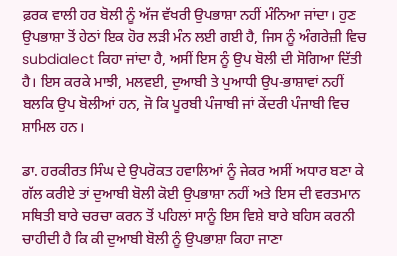ਫ਼ਰਕ ਵਾਲੀ ਹਰ ਬੋਲੀ ਨੂੰ ਅੱਜ ਵੱਖਰੀ ਉਪਭਾਸ਼ਾ ਨਹੀਂ ਮੰਨਿਆ ਜਾਂਦਾ। ਹੁਣ ਉਪਭਾਸ਼ਾ ਤੋਂ ਹੇਠਾਂ ਇਕ ਹੋਰ ਲੜੀ ਮੰਨ ਲਈ ਗਈ ਹੈ, ਜਿਸ ਨੂੰ ਅੰਗਰੇਜ਼ੀ ਵਿਚ subdialect ਕਿਹਾ ਜਾਂਦਾ ਹੈ, ਅਸੀਂ ਇਸ ਨੂੰ ਉਪ ਬੋਲੀ ਦੀ ਸੋਗਿਆ ਦਿੱਤੀ ਹੈ। ਇਸ ਕਰਕੇ ਮਾਝੀ, ਮਲਵਈ, ਦੁਆਬੀ ਤੇ ਪੁਆਧੀ ਉਪ-ਭਾਸ਼ਾਵਾਂ ਨਹੀਂ ਬਲਕਿ ਉਪ ਬੋਲੀਆਂ ਹਨ, ਜੋ ਕਿ ਪੂਰਬੀ ਪੰਜਾਬੀ ਜਾਂ ਕੇਂਦਰੀ ਪੰਜਾਬੀ ਵਿਚ ਸ਼ਾਮਿਲ ਹਨ।

ਡਾ. ਹਰਕੀਰਤ ਸਿੰਘ ਦੇ ਉਪਰੋਕਤ ਹਵਾਲਿਆਂ ਨੂੰ ਜੇਕਰ ਅਸੀਂ ਅਧਾਰ ਬਣਾ ਕੇ ਗੱਲ ਕਰੀਏ ਤਾਂ ਦੁਆਬੀ ਬੋਲੀ ਕੋਈ ਉਪਭਾਸ਼ਾ ਨਹੀਂ ਅਤੇ ਇਸ ਦੀ ਵਰਤਮਾਨ ਸਥਿਤੀ ਬਾਰੇ ਚਰਚਾ ਕਰਨ ਤੋਂ ਪਹਿਲਾਂ ਸਾਨੂੰ ਇਸ ਵਿਸ਼ੇ ਬਾਰੇ ਬਹਿਸ ਕਰਨੀ ਚਾਹੀਦੀ ਹੈ ਕਿ ਕੀ ਦੁਆਬੀ ਬੋਲੀ ਨੂੰ ਉਪਭਾਸ਼ਾ ਕਿਹਾ ਜਾਣਾ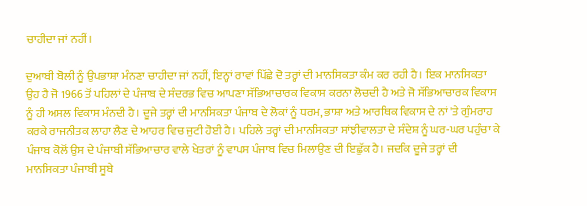ਚਾਹੀਦਾ ਜਾਂ ਨਹੀਂ।

ਦੁਆਬੀ ਬੋਲੀ ਨੂੰ ਉਪਭਾਸ਼ਾ ਮੰਨਣਾ ਚਾਹੀਦਾ ਜਾਂ ਨਹੀਂ, ਇਨ੍ਹਾਂ ਰਾਵਾਂ ਪਿੱਛੇ ਦੋ ਤਰ੍ਹਾਂ ਦੀ ਮਾਨਸਿਕਤਾ ਕੰਮ ਕਰ ਰਹੀ ਹੈ। ਇਕ ਮਾਨਸਿਕਤਾ ਉਹ ਹੈ ਜੋ 1966 ਤੋਂ ਪਹਿਲਾਂ ਦੇ ਪੰਜਾਬ ਦੇ ਸੰਦਰਭ ਵਿਚ ਆਪਣਾ ਸੱਭਿਆਚਾਰਕ ਵਿਕਾਸ ਕਰਨਾ ਲੋਚਦੀ ਹੈ ਅਤੇ ਜੋ ਸੱਭਿਆਚਾਰਕ ਵਿਕਾਸ ਨੂੰ ਹੀ ਅਸਲ ਵਿਕਾਸ ਮੰਨਦੀ ਹੈ। ਦੂਜੇ ਤਰ੍ਹਾਂ ਦੀ ਮਾਨਸਿਕਤਾ ਪੰਜਾਬ ਦੇ ਲੋਕਾਂ ਨੂੰ ਧਰਮ, ਭਾਸ਼ਾ ਅਤੇ ਆਰਥਿਕ ਵਿਕਾਸ ਦੇ ਨਾਂ 'ਤੇ ਗੁੰਮਰਾਹ ਕਰਕੇ ਰਾਜਨੀਤਕ ਲਾਹਾ ਲੈਣ ਦੇ ਆਹਰ ਵਿਚ ਜੁਟੀ ਹੋਈ ਹੈ। ਪਹਿਲੇ ਤਰ੍ਹਾਂ ਦੀ ਮਾਨਸਿਕਤਾ ਸਾਂਝੀਵਾਲਤਾ ਦੇ ਸੰਦੇਸ਼ ਨੂੰ ਘਰ-ਘਰ ਪਹੁੰਚਾ ਕੇ ਪੰਜਾਬ ਕੋਲੋਂ ਉਸ ਦੇ ਪੰਜਾਬੀ ਸੱਭਿਆਚਾਰ ਵਾਲੇ ਖੇਤਰਾਂ ਨੂੰ ਵਾਪਸ ਪੰਜਾਬ ਵਿਚ ਮਿਲਾਉਣ ਦੀ ਇਛੁੱਕ ਹੈ। ਜਦਕਿ ਦੂਜੇ ਤਰ੍ਹਾਂ ਦੀ ਮਾਨਸਿਕਤਾ ਪੰਜਾਬੀ ਸੂਬੇ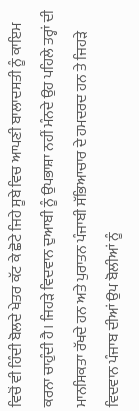ਵਿਚੋਂ ਵੀ ਹਿੰਦੀ ਬੋਲਦੇ ਖੇਤਰ ਕੱਟ ਕੇ ਛੋਟੇ ਜਿਹੇ ਸੂਬੇ ਵਿਚ ਆਪਣੀ ਬਾਲਾਦਸਤੀ ਨੂੰ ਕਾਇਮ ਕਰਨਾ ਚਾਹੁੰਦੀ ਹੈ। ਜਿਹੜੇ ਵਿਦਵਾਨ ਦੁਆਬੀ ਨੂੰ ਉਪਭਾਸ਼ਾ ਨਹੀਂ ਮੰਨਦੇ ਉਹ ਪਹਿਲੇ ਤਰ੍ਹਾਂ ਦੀ ਮਾਨਸਿਕਤਾ ਰੱਖਦੇ ਹਨ ਅਤੇ ਪੁਰਾਤਨ ਪੰਜਾਬੀ ਸੱਭਿਆਚਾਰ ਦੇ ਹਮਦਰਦ ਹਨ ਤੇ ਜਿਹੜੇ ਵਿਦਵਾਨ ਪੰਜਾਬ ਦੀਆਂ ਉਪ ਬੋਲੀਆਂ ਨੂੰ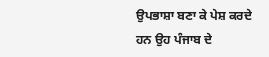ਉਪਭਾਸ਼ਾ ਬਣਾ ਕੇ ਪੇਸ਼ ਕਰਦੇ ਹਨ ਉਹ ਪੰਜਾਬ ਦੇ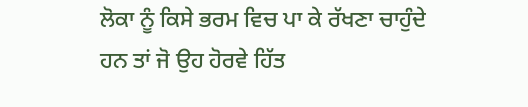ਲੋਕਾ ਨੂੰ ਕਿਸੇ ਭਰਮ ਵਿਚ ਪਾ ਕੇ ਰੱਖਣਾ ਚਾਹੁੰਦੇ ਹਨ ਤਾਂ ਜੋ ਉਹ ਹੋਰਵੇ ਹਿੱਤ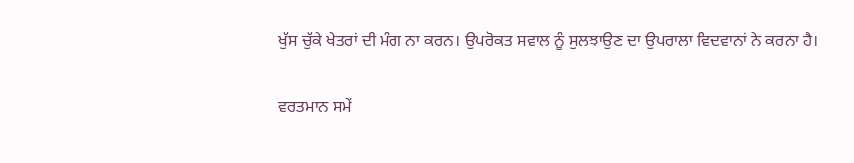ਖੁੱਸ ਚੁੱਕੇ ਖੇਤਰਾਂ ਦੀ ਮੰਗ ਨਾ ਕਰਨ। ਉਪਰੋਕਤ ਸਵਾਲ ਨੂੰ ਸੁਲਝਾਉਣ ਦਾ ਉਪਰਾਲਾ ਵਿਦਵਾਨਾਂ ਨੇ ਕਰਨਾ ਹੈ।

ਵਰਤਮਾਨ ਸਮੇਂ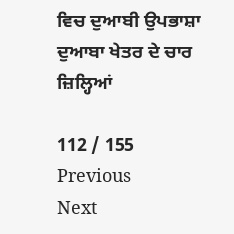ਵਿਚ ਦੁਆਬੀ ਉਪਭਾਸ਼ਾ ਦੁਆਬਾ ਖੇਤਰ ਦੇ ਚਾਰ ਜ਼ਿਲ੍ਹਿਆਂ

112 / 155
Previous
Next